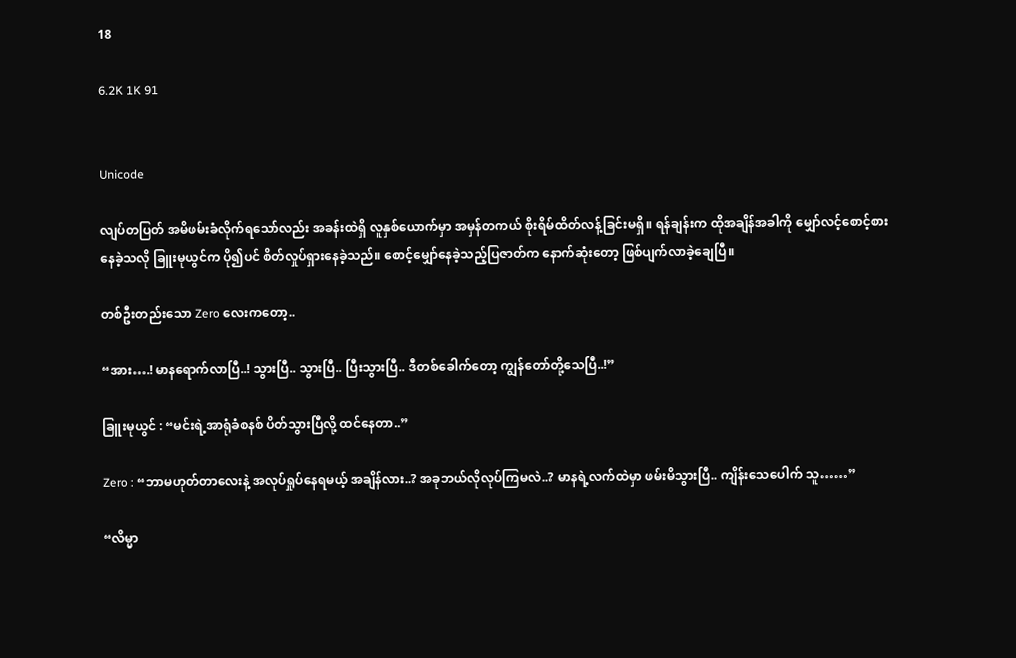18

6.2K 1K 91


Unicode

လျပ်တပြတ် အမိဖမ်းခံလိုက်ရသော်လည်း အခန်းထဲရှိ လူနှစ်ယောက်မှာ အမှန်တကယ် စိုးရိမ်ထိတ်လန့်ခြင်းမရှိ။ ရန်ချန်းက ထိုအချိန်အခါကို မျှော်လင့်စောင့်စားနေခဲ့သလို ခြူးမုယွင်က ပို၍ပင် စိတ်လှုပ်ရှားနေခဲ့သည်။ စောင့်မျှော်နေခဲ့သည့်ပြဇာတ်က နောက်ဆုံးတော့ ဖြစ်ပျက်လာခဲ့ချေပြီ။

တစ်ဦးတည်းသော Zero လေးကတော့..

“အား….! မာနရောက်လာပြီ..! သွားပြီ.. သွားပြီ.. ပြီးသွားပြီ.. ဒီတစ်ခေါက်တော့ ကျွန်တော်တို့သေပြီ..!”

ခြူးမုယွင် : “မင်းရဲ့အာရုံခံစနစ် ပိတ်သွားပြီလို့ ထင်နေတာ..”

Zero : “ဘာမဟုတ်တာလေးနဲ့ အလုပ်ရှုပ်နေရမယ့် အချိန်လား..? အခုဘယ်လိုလုပ်ကြမလဲ..? မာနရဲ့လက်ထဲမှာ ဖမ်းမိသွားပြီ.. ကျိန်းသေပေါက် သူ……”

“လိမ္မာ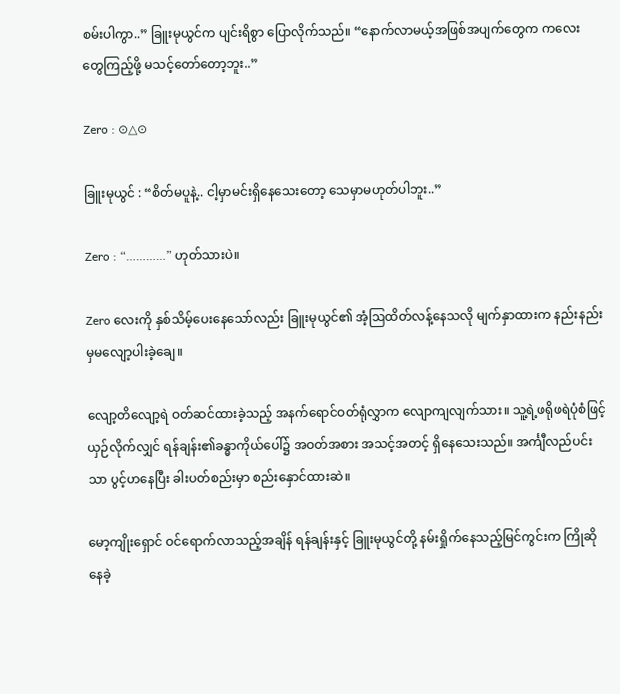စမ်းပါကွာ..” ခြူးမုယွင်က ပျင်းရိစွာ ပြောလိုက်သည်။ “နောက်လာမယ့်အဖြစ်အပျက်တွေက ကလေးတွေကြည့်ဖို့ မသင့်တော်တော့ဘူး..”

Zero : ⊙△⊙

ခြူးမုယွင် : “စိတ်မပူနဲ့.. ငါ့မှာမင်းရှိနေသေးတော့ သေမှာမဟုတ်ပါဘူး..”

Zero : “…………” ဟုတ်သားပဲ။

Zero လေးကို နှစ်သိမ့်ပေးနေသော်လည်း ခြူးမုယွင်၏ အံ့ဩထိတ်လန့်နေသလို မျက်နှာထားက နည်းနည်းမှမလျော့ပါးခဲ့ချေ။

လျော့တိလျော့ရဲ ဝတ်ဆင်ထားခဲ့သည့် အနက်ရောင်ဝတ်ရုံလွှာက လျောကျလျက်သား။ သူ့ရဲ့ဖရိုဖရဲပုံစံဖြင့် ယှဉ်လိုက်လျှင် ရန်ချန်း၏ခန္ဓာကိုယ်ပေါ်၌ အဝတ်အစား အသင့်အတင့် ရှိနေသေးသည်။ အင်္ကျီလည်ပင်းသာ ပွင့်ဟနေပြီး ခါးပတ်စည်းမှာ စည်းနှောင်ထားဆဲ။

မော့ကျိုးရှောင် ဝင်ရောက်လာသည့်အချိန် ရန်ချန်းနှင့် ခြူးမုယွင်တို့ နမ်းရှိုက်နေသည့်မြင်ကွင်းက ကြိုဆိုနေခဲ့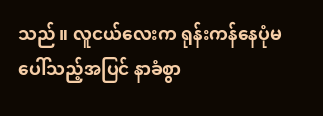သည်။ လူငယ်လေးက ရုန်းကန်နေပုံမပေါ်သည့်အပြင် နာခံစွာ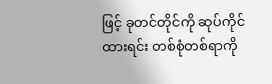ဖြင့် ခုတင်တိုင်ကို ဆုပ်ကိုင်ထားရင်း တစ်စုံတစ်ရာကို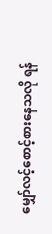မျှော်လင့်စောင့်စားနေသလို ရန်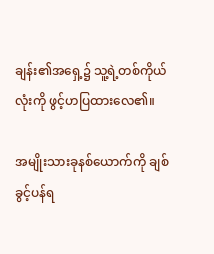ချန်း၏အရှေ့၌ သူ့ရဲ့တစ်ကိုယ်လုံးကို ဖွင့်ဟပြထားလေ၏။

အမျိုးသားခုနစ်ယောက်ကို ချစ်ခွင့်ပန်ရ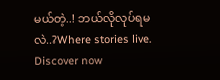မယ်တဲ့..! ဘယ်လိုလုပ်ရမလဲ..?Where stories live. Discover now